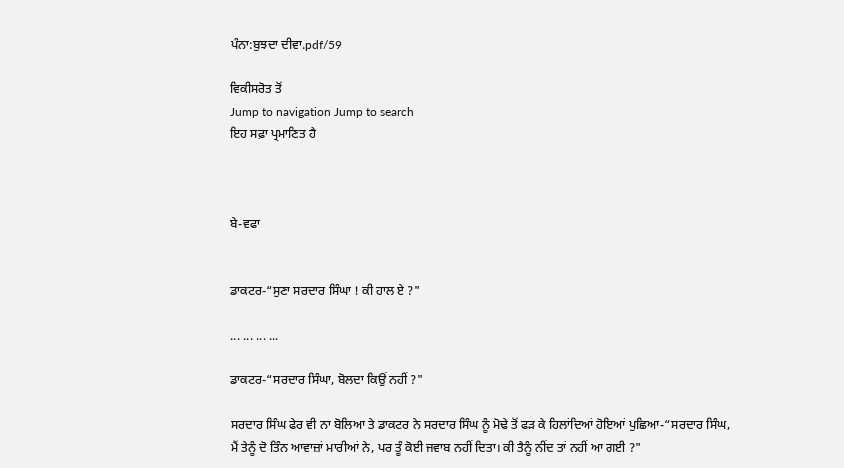ਪੰਨਾ:ਬੁਝਦਾ ਦੀਵਾ.pdf/59

ਵਿਕੀਸਰੋਤ ਤੋਂ
Jump to navigation Jump to search
ਇਹ ਸਫ਼ਾ ਪ੍ਰਮਾਣਿਤ ਹੈ



ਬੇ-ਵਫਾ


ਡਾਕਟਰ-“ਸੁਣਾ ਸਰਦਾਰ ਸਿੰਘਾ ! ਕੀ ਹਾਲ ਏ ?"

... ... ... ...

ਡਾਕਟਰ-“ਸਰਦਾਰ ਸਿੰਘਾ, ਬੋਲਦਾ ਕਿਉਂ ਨਹੀਂ ?"

ਸਰਦਾਰ ਸਿੰਘ ਫੇਰ ਵੀ ਨਾ ਬੋਲਿਆ ਤੇ ਡਾਕਟਰ ਨੇ ਸਰਦਾਰ ਸਿੰਘ ਨੂੰ ਮੋਢੇ ਤੋਂ ਫੜ ਕੇ ਹਿਲਾਂਦਿਆਂ ਹੋਇਆਂ ਪੁਛਿਆ-“ਸਰਦਾਰ ਸਿੰਘ, ਮੈਂ ਤੇਨੂੰ ਦੋ ਤਿੰਨ ਆਵਾਜ਼ਾਂ ਮਾਰੀਆਂ ਨੇ, ਪਰ ਤੂੰ ਕੋਈ ਜਵਾਬ ਨਹੀਂ ਦਿਤਾ। ਕੀ ਤੈਨੂੰ ਨੀਂਦ ਤਾਂ ਨਹੀਂ ਆ ਗਈ ?"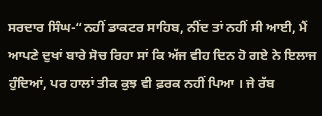ਸਰਦਾਰ ਸਿੰਘ-“ਨਹੀਂ ਡਾਕਟਰ ਸਾਹਿਬ, ਨੀਂਦ ਤਾਂ ਨਹੀਂ ਸੀ ਆਈ, ਮੈਂ ਆਪਣੇ ਦੁਖਾਂ ਬਾਰੇ ਸੋਚ ਰਿਹਾ ਸਾਂ ਕਿ ਅੱਜ ਵੀਹ ਦਿਨ ਹੋ ਗਏ ਨੇ ਇਲਾਜ ਹੁੰਦਿਆਂ, ਪਰ ਹਾਲਾਂ ਤੀਕ ਕੁਝ ਵੀ ਫ਼ਰਕ ਨਹੀਂ ਪਿਆ । ਜੇ ਰੱਬ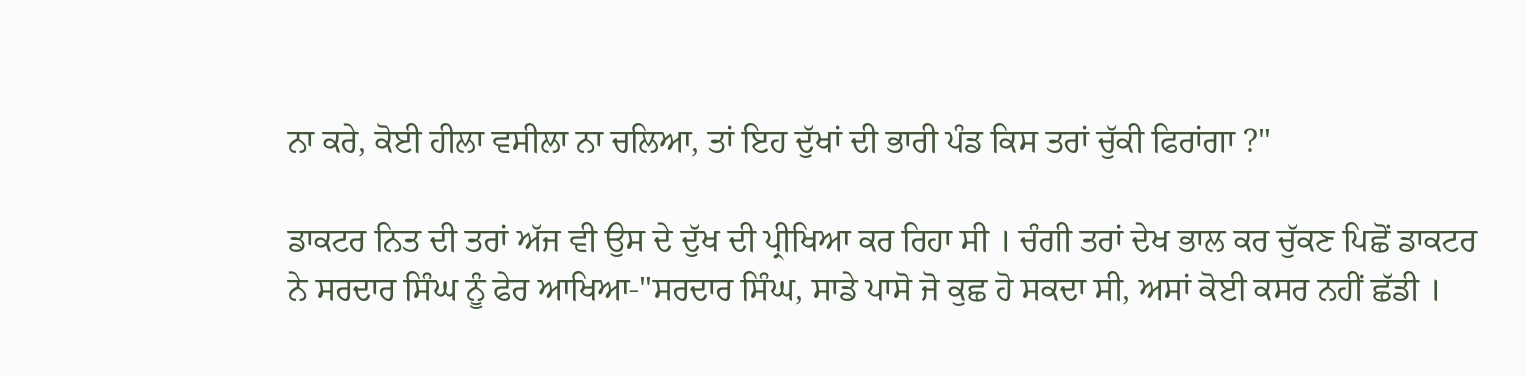ਨਾ ਕਰੇ, ਕੋਈ ਹੀਲਾ ਵਸੀਲਾ ਨਾ ਚਲਿਆ, ਤਾਂ ਇਹ ਦੁੱਖਾਂ ਦੀ ਭਾਰੀ ਪੰਡ ਕਿਸ ਤਰਾਂ ਚੁੱਕੀ ਫਿਰਾਂਗਾ ?"

ਡਾਕਟਰ ਨਿਤ ਦੀ ਤਰਾਂ ਅੱਜ ਵੀ ਉਸ ਦੇ ਦੁੱਖ ਦੀ ਪ੍ਰੀਖਿਆ ਕਰ ਰਿਹਾ ਸੀ । ਚੰਗੀ ਤਰਾਂ ਦੇਖ ਭਾਲ ਕਰ ਚੁੱਕਣ ਪਿਛੋਂ ਡਾਕਟਰ ਨੇ ਸਰਦਾਰ ਸਿੰਘ ਨੂੰ ਫੇਰ ਆਖਿਆ-"ਸਰਦਾਰ ਸਿੰਘ, ਸਾਡੇ ਪਾਸੋ ਜੋ ਕੁਛ ਹੋ ਸਕਦਾ ਸੀ, ਅਸਾਂ ਕੋਈ ਕਸਰ ਨਹੀਂ ਛੱਡੀ ।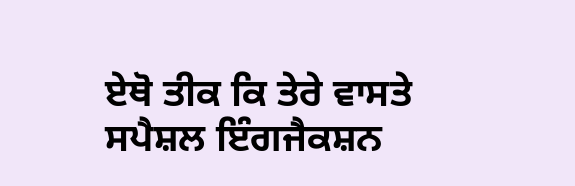ਏਥੋ ਤੀਕ ਕਿ ਤੇਰੇ ਵਾਸਤੇ ਸਪੈਸ਼ਲ ਇੰਗਜੈਕਸ਼ਨ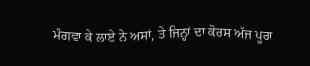ਮੰਗਵਾ ਕੇ ਲਾਏ ਨੇ ਅਸਾਂ, ਤੇ ਜਿਨ੍ਹਾਂ ਦਾ ਕੋਰਸ ਅੱਜ ਪੂਰਾ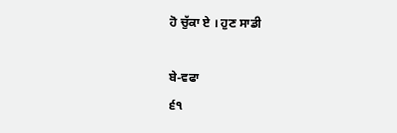ਹੋ ਚੁੱਕਾ ਏ । ਹੁਣ ਸਾਡੀ

ਬੇ-ਵਫਾ
੬੧